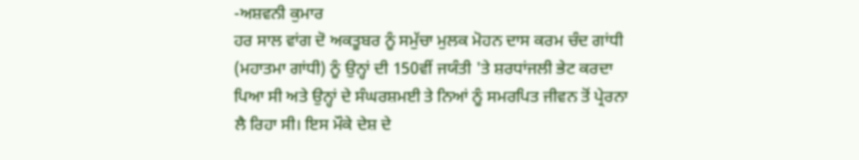-ਅਸ਼ਵਨੀ ਕੁਮਾਰ
ਹਰ ਸਾਲ ਵਾਂਗ ਦੋ ਅਕਤੂਬਰ ਨੂੰ ਸਮੁੱਚਾ ਮੁਲਕ ਮੋਹਨ ਦਾਸ ਕਰਮ ਚੰਦ ਗਾਂਧੀ (ਮਹਾਤਮਾ ਗਾਂਧੀ) ਨੂੰ ਉਨ੍ਹਾਂ ਦੀ 150ਵੀਂ ਜਯੰਤੀ 'ਤੇ ਸ਼ਰਧਾਂਜਲੀ ਭੇਟ ਕਰਦਾ ਪਿਆ ਸੀ ਅਤੇ ਉਨ੍ਹਾਂ ਦੇ ਸੰਘਰਸ਼ਮਈ ਤੇ ਨਿਆਂ ਨੂੰ ਸਮਰਪਿਤ ਜੀਵਨ ਤੋਂ ਪ੍ਰੇਰਨਾ ਲੈ ਰਿਹਾ ਸੀ। ਇਸ ਮੌਕੇ ਦੇਸ਼ ਦੇ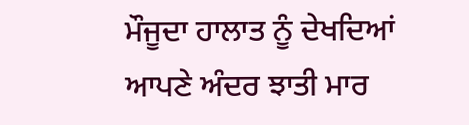ਮੌਜੂਦਾ ਹਾਲਾਤ ਨੂੰ ਦੇਖਦਿਆਂ ਆਪਣੇ ਅੰਦਰ ਝਾਤੀ ਮਾਰ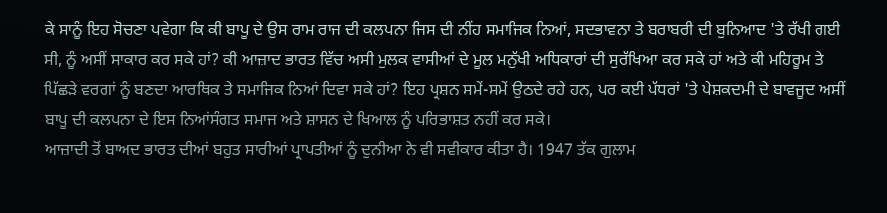ਕੇ ਸਾਨੂੰ ਇਹ ਸੋਚਣਾ ਪਵੇਗਾ ਕਿ ਕੀ ਬਾਪੂ ਦੇ ਉਸ ਰਾਮ ਰਾਜ ਦੀ ਕਲਪਨਾ ਜਿਸ ਦੀ ਨੀਂਹ ਸਮਾਜਿਕ ਨਿਆਂ, ਸਦਭਾਵਨਾ ਤੇ ਬਰਾਬਰੀ ਦੀ ਬੁਨਿਆਦ 'ਤੇ ਰੱਖੀ ਗਈ ਸੀ, ਨੂੰ ਅਸੀਂ ਸਾਕਾਰ ਕਰ ਸਕੇ ਹਾਂ? ਕੀ ਆਜ਼ਾਦ ਭਾਰਤ ਵਿੱਚ ਅਸੀ ਮੁਲਕ ਵਾਸੀਆਂ ਦੇ ਮੂਲ ਮਨੁੱਖੀ ਅਧਿਕਾਰਾਂ ਦੀ ਸੁਰੱਖਿਆ ਕਰ ਸਕੇ ਹਾਂ ਅਤੇ ਕੀ ਮਹਿਰੂਮ ਤੇ ਪਿੱਛੜੇ ਵਰਗਾਂ ਨੂੰ ਬਣਦਾ ਆਰਥਿਕ ਤੇ ਸਮਾਜਿਕ ਨਿਆਂ ਦਿਵਾ ਸਕੇ ਹਾਂ? ਇਹ ਪ੍ਰਸ਼ਨ ਸਮੇਂ-ਸਮੇਂ ਉਠਦੇ ਰਹੇ ਹਨ, ਪਰ ਕਈ ਪੱਧਰਾਂ 'ਤੇ ਪੇਸ਼ਕਦਮੀ ਦੇ ਬਾਵਜੂਦ ਅਸੀਂ ਬਾਪੂ ਦੀ ਕਲਪਨਾ ਦੇ ਇਸ ਨਿਆਂਸੰਗਤ ਸਮਾਜ ਅਤੇ ਸ਼ਾਸਨ ਦੇ ਖਿਆਲ ਨੂੰ ਪਰਿਭਾਸ਼ਤ ਨਹੀਂ ਕਰ ਸਕੇ।
ਆਜ਼ਾਦੀ ਤੋਂ ਬਾਅਦ ਭਾਰਤ ਦੀਆਂ ਬਹੁਤ ਸਾਰੀਆਂ ਪ੍ਰਾਪਤੀਆਂ ਨੂੰ ਦੁਨੀਆ ਨੇ ਵੀ ਸਵੀਕਾਰ ਕੀਤਾ ਹੈ। 1947 ਤੱਕ ਗੁਲਾਮ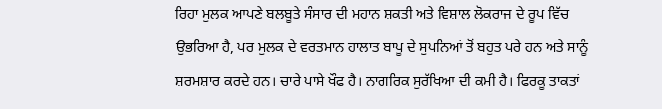ਰਿਹਾ ਮੁਲਕ ਆਪਣੇ ਬਲਬੂਤੇ ਸੰਸਾਰ ਦੀ ਮਹਾਨ ਸ਼ਕਤੀ ਅਤੇ ਵਿਸ਼ਾਲ ਲੋਕਰਾਜ ਦੇ ਰੂਪ ਵਿੱਚ ਉਭਰਿਆ ਹੈ, ਪਰ ਮੁਲਕ ਦੇ ਵਰਤਮਾਨ ਹਾਲਾਤ ਬਾਪੂ ਦੇ ਸੁਪਨਿਆਂ ਤੋਂ ਬਹੁਤ ਪਰੇ ਹਨ ਅਤੇ ਸਾਨੂੰ ਸ਼ਰਮਸ਼ਾਰ ਕਰਦੇ ਹਨ। ਚਾਰੇ ਪਾਸੇ ਖੌਫ ਹੈ। ਨਾਗਰਿਕ ਸੁਰੱਖਿਆ ਦੀ ਕਮੀ ਹੈ। ਫਿਰਕੂ ਤਾਕਤਾਂ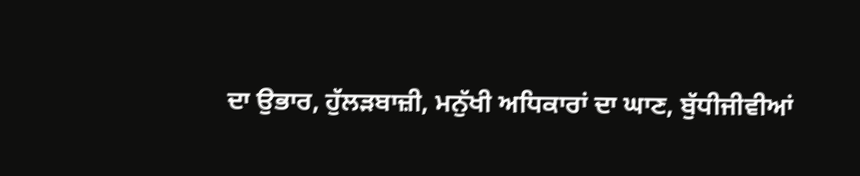ਦਾ ਉਭਾਰ, ਹੁੱਲੜਬਾਜ਼ੀ, ਮਨੁੱਖੀ ਅਧਿਕਾਰਾਂ ਦਾ ਘਾਣ, ਬੁੱਧੀਜੀਵੀਆਂ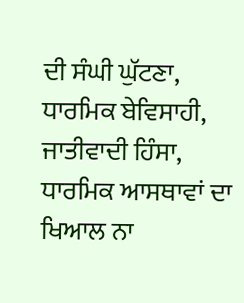ਦੀ ਸੰਘੀ ਘੁੱਟਣਾ, ਧਾਰਮਿਕ ਬੇਵਿਸਾਹੀ, ਜਾਤੀਵਾਦੀ ਹਿੰਸਾ, ਧਾਰਮਿਕ ਆਸਥਾਵਾਂ ਦਾ ਖਿਆਲ ਨਾ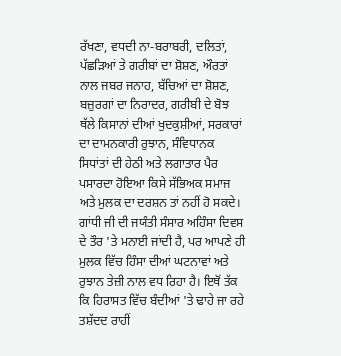ਰੱਖਣਾ, ਵਧਦੀ ਨਾ-ਬਰਾਬਰੀ, ਦਲਿਤਾਂ, ਪੱਛੜਿਆਂ ਤੇ ਗਰੀਬਾਂ ਦਾ ਸ਼ੋਸ਼ਣ, ਔਰਤਾਂ ਨਾਲ ਜਬਰ ਜਨਾਹ, ਬੱਚਿਆਂ ਦਾ ਸ਼ੋਸ਼ਣ, ਬਜ਼ੁਰਗਾਂ ਦਾ ਨਿਰਾਦਰ, ਗਰੀਬੀ ਦੇ ਬੋਝ ਥੱਲੇ ਕਿਸਾਨਾਂ ਦੀਆਂ ਖੁਦਕੁਸ਼ੀਆਂ, ਸਰਕਾਰਾਂ ਦਾ ਦਾਮਨਕਾਰੀ ਰੁਝਾਨ, ਸੰਵਿਧਾਨਕ ਸਿਧਾਂਤਾਂ ਦੀ ਹੇਠੀ ਅਤੇ ਲਗਾਤਾਰ ਪੈਰ ਪਸਾਰਦਾ ਹੋਇਆ ਕਿਸੇ ਸੱਭਿਅਕ ਸਮਾਜ ਅਤੇ ਮੁਲਕ ਦਾ ਦਰਸ਼ਨ ਤਾਂ ਨਹੀਂ ਹੋ ਸਕਦੇ।
ਗਾਂਧੀ ਜੀ ਦੀ ਜਯੰਤੀ ਸੰਸਾਰ ਅਹਿੰਸਾ ਦਿਵਸ ਦੇ ਤੌਰ 'ਤੇ ਮਨਾਈ ਜਾਂਦੀ ਹੈ, ਪਰ ਆਪਣੇ ਹੀ ਮੁਲਕ ਵਿੱਚ ਹਿੰਸਾ ਦੀਆਂ ਘਟਨਾਵਾਂ ਅਤੇ ਰੁਝਾਨ ਤੇਜ਼ੀ ਨਾਲ ਵਧ ਰਿਹਾ ਹੈ। ਇਥੋਂ ਤੱਕ ਕਿ ਹਿਰਾਸਤ ਵਿੱਚ ਬੰਦੀਆਂ 'ਤੇ ਢਾਹੇ ਜਾ ਰਹੇ ਤਸ਼ੱਦਦ ਰਾਹੀਂ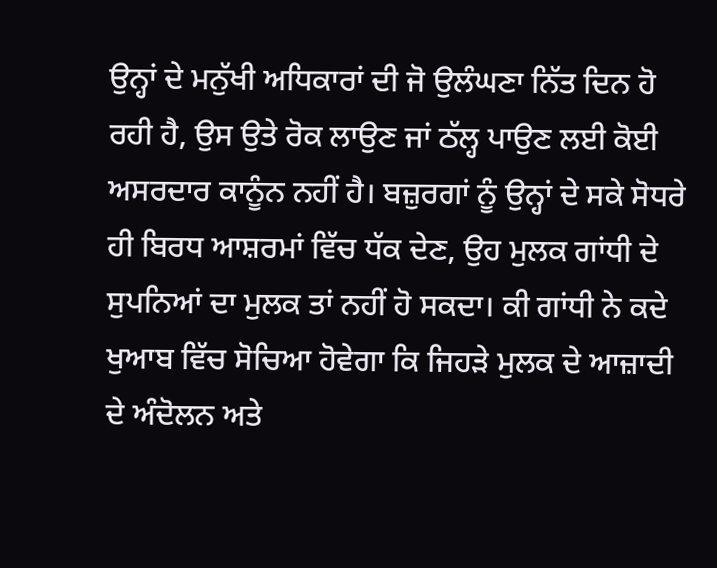ਉਨ੍ਹਾਂ ਦੇ ਮਨੁੱਖੀ ਅਧਿਕਾਰਾਂ ਦੀ ਜੋ ਉਲੰਘਣਾ ਨਿੱਤ ਦਿਨ ਹੋ ਰਹੀ ਹੈ, ਉਸ ਉਤੇ ਰੋਕ ਲਾਉਣ ਜਾਂ ਠੱਲ੍ਹ ਪਾਉਣ ਲਈ ਕੋਈ ਅਸਰਦਾਰ ਕਾਨੂੰਨ ਨਹੀਂ ਹੈ। ਬਜ਼ੁਰਗਾਂ ਨੂੰ ਉਨ੍ਹਾਂ ਦੇ ਸਕੇ ਸੋਧਰੇ ਹੀ ਬਿਰਧ ਆਸ਼ਰਮਾਂ ਵਿੱਚ ਧੱਕ ਦੇਣ, ਉਹ ਮੁਲਕ ਗਾਂਧੀ ਦੇ ਸੁਪਨਿਆਂ ਦਾ ਮੁਲਕ ਤਾਂ ਨਹੀਂ ਹੋ ਸਕਦਾ। ਕੀ ਗਾਂਧੀ ਨੇ ਕਦੇ ਖੁਆਬ ਵਿੱਚ ਸੋਚਿਆ ਹੋਵੇਗਾ ਕਿ ਜਿਹੜੇ ਮੁਲਕ ਦੇ ਆਜ਼ਾਦੀ ਦੇ ਅੰਦੋਲਨ ਅਤੇ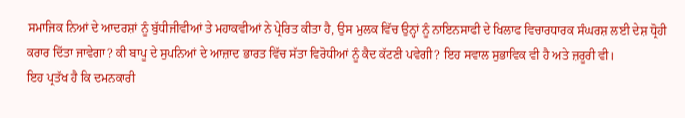ਸਮਾਜਿਕ ਨਿਆਂ ਦੇ ਆਦਰਸ਼ਾਂ ਨੂੰ ਬੁੱਧੀਜੀਵੀਆਂ ਤੇ ਮਹਾਕਵੀਆਂ ਨੇ ਪ੍ਰੇਰਿਤ ਕੀਤਾ ਹੈ, ਉਸ ਮੁਲਕ ਵਿੱਚ ਉਨ੍ਹਾਂ ਨੂੰ ਨਾਇਨਸਾਫੀ ਦੇ ਖਿਲਾਫ ਵਿਚਾਰਧਾਰਕ ਸੰਘਰਸ਼ ਲਈ ਦੇਸ਼ ਧ੍ਰੋਹੀ ਕਰਾਰ ਦਿੱਤਾ ਜਾਵੇਗਾ? ਕੀ ਬਾਪੂ ਦੇ ਸੁਪਨਿਆਂ ਦੇ ਆਜ਼ਾਦ ਭਾਰਤ ਵਿੱਚ ਸੱਤਾ ਵਿਰੋਧੀਆਂ ਨੂੰ ਕੈਦ ਕੱਟਣੀ ਪਵੇਗੀ? ਇਹ ਸਵਾਲ ਸੁਭਾਵਿਕ ਵੀ ਹੈ ਅਤੇ ਜ਼ਰੂਰੀ ਵੀ।
ਇਹ ਪ੍ਰਤੱਖ ਹੈ ਕਿ ਦਮਨਕਾਰੀ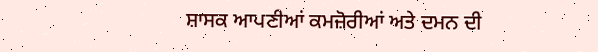ਸ਼ਾਸਕ ਆਪਣੀਆਂ ਕਮਜ਼ੋਰੀਆਂ ਅਤੇ ਦਮਨ ਦੀ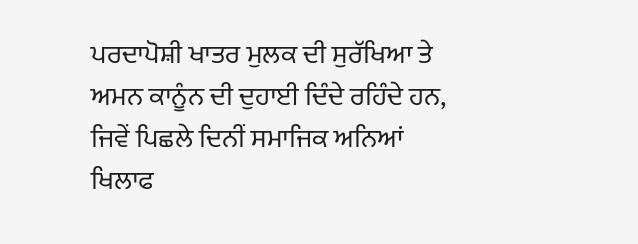ਪਰਦਾਪੋਸ਼ੀ ਖਾਤਰ ਮੁਲਕ ਦੀ ਸੁਰੱਖਿਆ ਤੇ ਅਮਨ ਕਾਨੂੰਨ ਦੀ ਦੁਹਾਈ ਦਿੰਦੇ ਰਹਿੰਦੇ ਹਨ, ਜਿਵੇਂ ਪਿਛਲੇ ਦਿਨੀਂ ਸਮਾਜਿਕ ਅਨਿਆਂ ਖਿਲਾਫ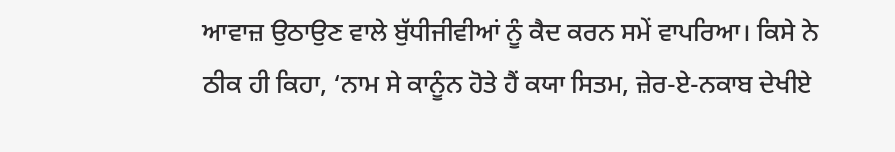ਆਵਾਜ਼ ਉਠਾਉਣ ਵਾਲੇ ਬੁੱਧੀਜੀਵੀਆਂ ਨੂੰ ਕੈਦ ਕਰਨ ਸਮੇਂ ਵਾਪਰਿਆ। ਕਿਸੇ ਨੇ ਠੀਕ ਹੀ ਕਿਹਾ, ‘ਨਾਮ ਸੇ ਕਾਨੂੰਨ ਹੋਤੇ ਹੈਂ ਕਯਾ ਸਿਤਮ, ਜ਼ੇਰ-ਏ-ਨਕਾਬ ਦੇਖੀਏ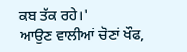ਕਬ ਤੱਕ ਰਹੇ।'
ਆਉਣ ਵਾਲੀਆਂ ਚੋਣਾਂ ਖੌਫ,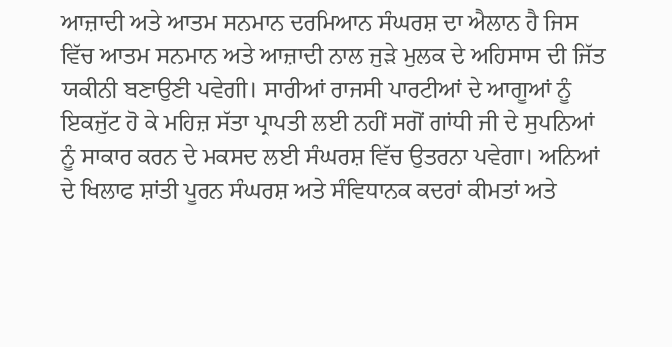ਆਜ਼ਾਦੀ ਅਤੇ ਆਤਮ ਸਨਮਾਨ ਦਰਮਿਆਨ ਸੰਘਰਸ਼ ਦਾ ਐਲਾਨ ਹੈ ਜਿਸ ਵਿੱਚ ਆਤਮ ਸਨਮਾਨ ਅਤੇ ਆਜ਼ਾਦੀ ਨਾਲ ਜੁੜੇ ਮੁਲਕ ਦੇ ਅਹਿਸਾਸ ਦੀ ਜਿੱਤ ਯਕੀਨੀ ਬਣਾਉਣੀ ਪਵੇਗੀ। ਸਾਰੀਆਂ ਰਾਜਸੀ ਪਾਰਟੀਆਂ ਦੇ ਆਗੂਆਂ ਨੂੰ ਇਕਜੁੱਟ ਹੋ ਕੇ ਮਹਿਜ਼ ਸੱਤਾ ਪ੍ਰਾਪਤੀ ਲਈ ਨਹੀਂ ਸਗੋਂ ਗਾਂਧੀ ਜੀ ਦੇ ਸੁਪਨਿਆਂ ਨੂੰ ਸਾਕਾਰ ਕਰਨ ਦੇ ਮਕਸਦ ਲਈ ਸੰਘਰਸ਼ ਵਿੱਚ ਉਤਰਨਾ ਪਵੇਗਾ। ਅਨਿਆਂ ਦੇ ਖਿਲਾਫ ਸ਼ਾਂਤੀ ਪੂਰਨ ਸੰਘਰਸ਼ ਅਤੇ ਸੰਵਿਧਾਨਕ ਕਦਰਾਂ ਕੀਮਤਾਂ ਅਤੇ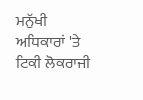ਮਨੁੱਖੀ ਅਧਿਕਾਰਾਂ 'ਤੇ ਟਿਕੀ ਲੋਕਰਾਜੀ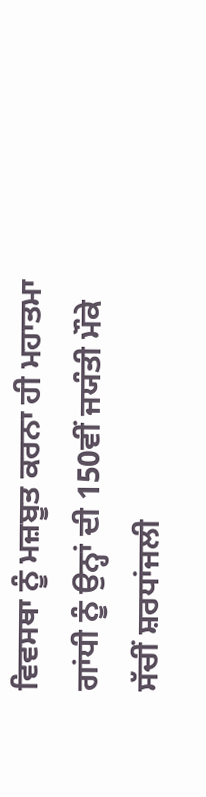ਵਿਵਸਥਾ ਨੂੰ ਮਜ਼ਬੂਤ ਕਰਨਾ ਹੀ ਮਹਾਤਮਾ ਗਾਂਧੀ ਨੂੰ ਉਨ੍ਹਾਂ ਦੀ 150ਵੀਂ ਜਯੰਤੀ ਮੌਕੇ ਸੱਚੀਂ ਸ਼ਰਧਾਂਜਲੀ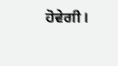ਹੋਵੇਗੀ।